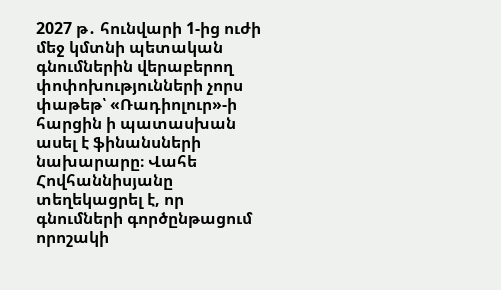2027 թ․ հունվարի 1-ից ուժի մեջ կմտնի պետական գնումներին վերաբերող փոփոխությունների չորս փաթեթ՝ «Ռադիոլուր»-ի հարցին ի պատասխան ասել է ֆինանսների նախարարը։ Վահե Հովհաննիսյանը տեղեկացրել է, որ գնումների գործընթացում որոշակի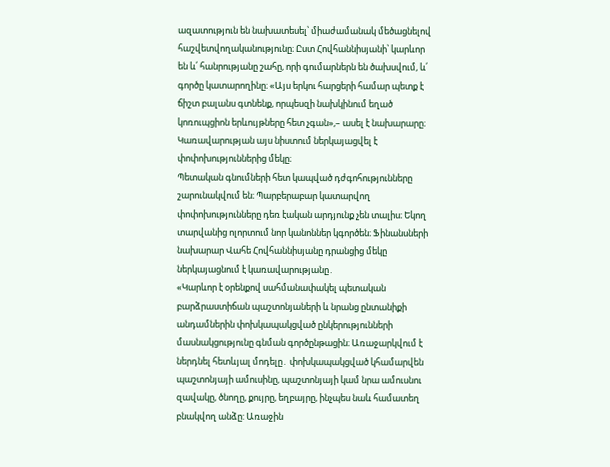ազատություն են նախատեսել՝ միաժամանակ մեծացնելով հաշվետվողականությունը։ Ըստ Հովհաննիսյանի՝ կարևոր են և՛ հանրությանը շահը, որի գումարներն են ծախսվում, և՛ գործը կատարողինը։ «Այս երկու հարցերի համար պետք է ճիշտ բալանս գտնենք, որպեսզի նախկինում եղած կոռուպցիոն երևույթները հետ չգան»,– ասել է նախարարը։ Կառավարության այս նիստում ներկայացվել է փոփոխություններից մեկը։
Պետական գնումների հետ կապված դժգոհությունները շարունակվում են։ Պարբերաբար կատարվող փոփոխությունները դեռ էական արդյունք չեն տալիս։ Եկող տարվանից ոլորտում նոր կանոններ կգործեն։ Ֆինանսների նախարար Վահե Հովհաննիսյանը դրանցից մեկը ներկայացնում է կառավարությանը․
«Կարևոր է օրենքով սահմանափակել պետական բարձրաստիճան պաշտոնյաների և նրանց ընտանիքի անդամներին փոխկապակցված ընկերությունների մասնակցությունը գնման գործընթացին։ Առաջարկվում է ներդնել հետևյալ մոդելը․ փոխկապակցված կհամարվեն պաշտոնյայի ամուսինը, պաշտոնյայի կամ նրա ամուսնու զավակը, ծնողը, քույրը, եղբայրը, ինչպես նաև համատեղ բնակվող անձը: Առաջին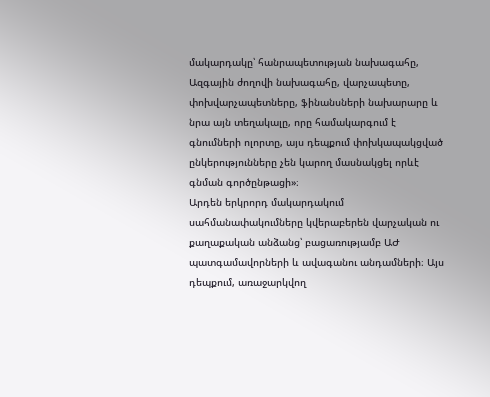մակարդակը՝ հանրապետության նախագահը, Ազգային ժողովի նախագահը, վարչապետը, փոխվարչապետները, ֆինանսների նախարարը և նրա այն տեղակալը, որը համակարգում է գնումների ոլորտը, այս դեպքում փոխկապակցված ընկերությունները չեն կարող մասնակցել որևէ գնման գործընթացի»։
Արդեն երկրորդ մակարդակում սահմանափակումները կվերաբերեն վարչական ու քաղաքական անձանց՝ բացառությամբ ԱԺ պատգամավորների և ավագանու անդամների։ Այս դեպքում, առաջարկվող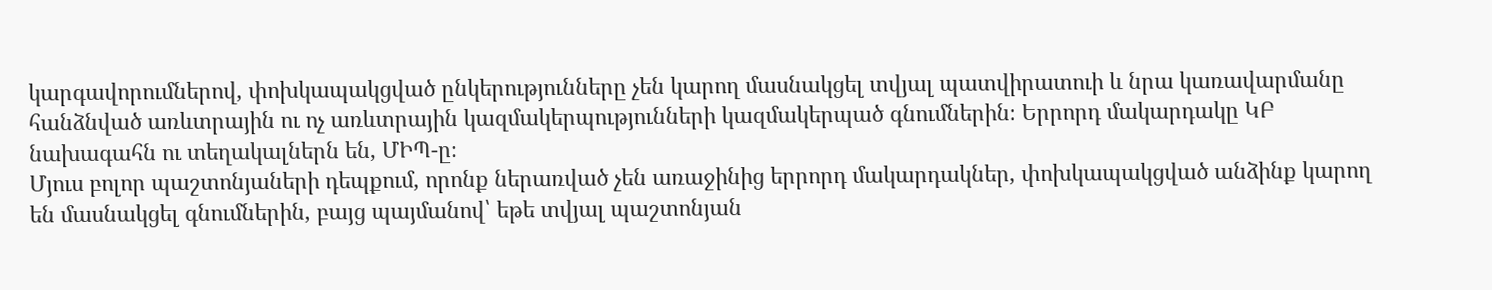կարգավորումներով, փոխկապակցված ընկերությունները չեն կարող մասնակցել տվյալ պատվիրատուի և նրա կառավարմանը հանձնված առևտրային ու ոչ առևտրային կազմակերպությունների կազմակերպած գնումներին։ Երրորդ մակարդակը ԿԲ նախագահն ու տեղակալներն են, ՄԻՊ-ը։
Մյուս բոլոր պաշտոնյաների դեպքում, որոնք ներառված չեն առաջինից երրորդ մակարդակներ, փոխկապակցված անձինք կարող են մասնակցել գնումներին, բայց պայմանով՝ եթե տվյալ պաշտոնյան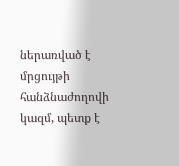ներառված է մրցույթի հանձնաժողովի կազմ, պետք է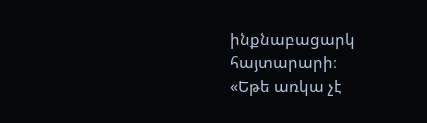ինքնաբացարկ հայտարարի։
«Եթե առկա չէ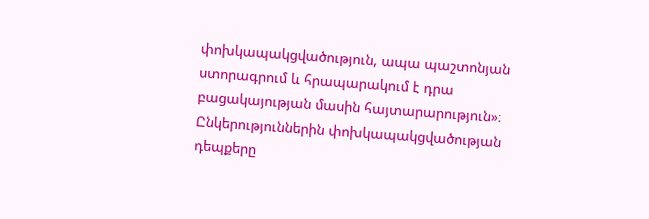փոխկապակցվածություն, ապա պաշտոնյան ստորագրում և հրապարակում է դրա բացակայության մասին հայտարարություն»։
Ընկերություններին փոխկապակցվածության դեպքերը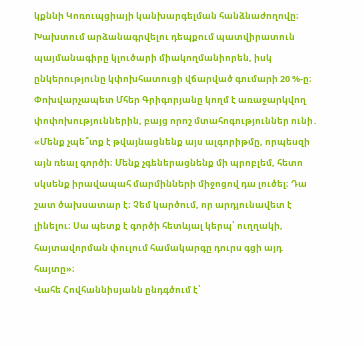կքննի Կոռուպցիայի կանխարգելման հանձնաժողովը։ Խախտում արձանագրվելու դեպքում պատվիրատուն պայմանագիրը կլուծարի միակողմանիորեն, իսկ ընկերությունը կփոխհատուցի վճարված գումարի 20 %-ը։ Փոխվարչապետ Մհեր Գրիգորյանը կողմ է առաջարկվող փոփոխություններին, բայց որոշ մտահոգություններ ունի․
«Մենք չպե՞տք է թվայնացնենք այս ալգորիթմը, որպեսզի այն ռեալ գործի։ Մենք չգեներացնենք մի պրոբլեմ, հետո սկսենք իրավապահ մարմինների միջոցով դա լուծել։ Դա շատ ծախսատար է։ Չեմ կարծում, որ արդյունավետ է լինելու։ Սա պետք է գործի հետևյալ կերպ՝ ուղղակի, հայտավորման փուլում համակարգը դուրս գցի այդ հայտը»։
Վահե Հովհաննիսյանն ընդգծում է՝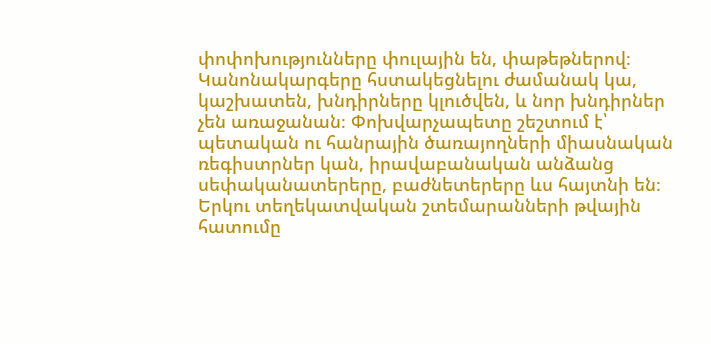փոփոխությունները փուլային են, փաթեթներով։ Կանոնակարգերը հստակեցնելու ժամանակ կա, կաշխատեն, խնդիրները կլուծվեն, և նոր խնդիրներ չեն առաջանան։ Փոխվարչապետը շեշտում է՝ պետական ու հանրային ծառայողների միասնական ռեգիստրներ կան, իրավաբանական անձանց սեփականատերերը, բաժնետերերը ևս հայտնի են։ Երկու տեղեկատվական շտեմարանների թվային հատումը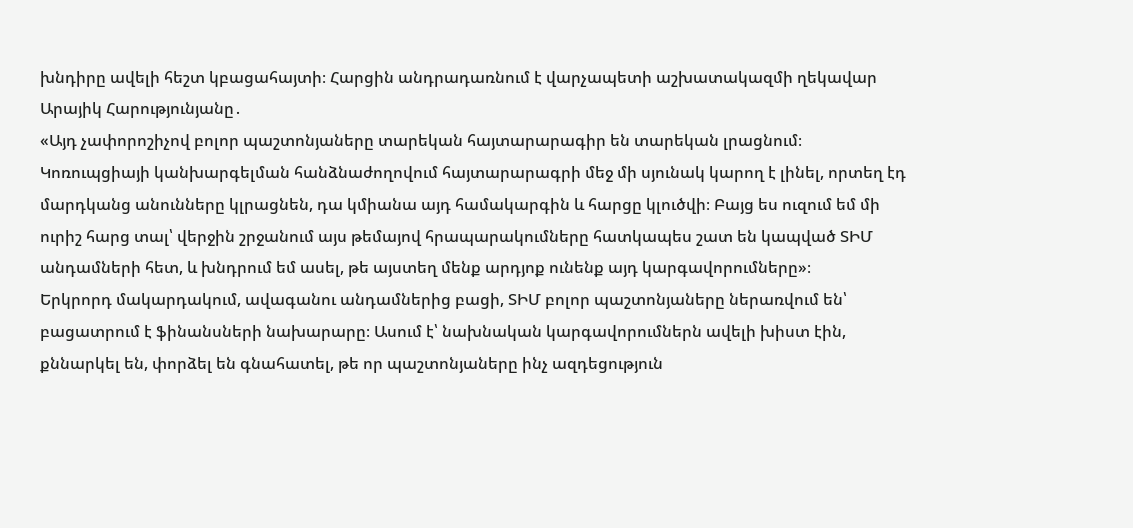խնդիրը ավելի հեշտ կբացահայտի։ Հարցին անդրադառնում է վարչապետի աշխատակազմի ղեկավար Արայիկ Հարությունյանը․
«Այդ չափորոշիչով բոլոր պաշտոնյաները տարեկան հայտարարագիր են տարեկան լրացնում։ Կոռուպցիայի կանխարգելման հանձնաժողովում հայտարարագրի մեջ մի սյունակ կարող է լինել, որտեղ էդ մարդկանց անունները կլրացնեն, դա կմիանա այդ համակարգին և հարցը կլուծվի։ Բայց ես ուզում եմ մի ուրիշ հարց տալ՝ վերջին շրջանում այս թեմայով հրապարակումները հատկապես շատ են կապված ՏԻՄ անդամների հետ, և խնդրում եմ ասել, թե այստեղ մենք արդյոք ունենք այդ կարգավորումները»։
Երկրորդ մակարդակում, ավագանու անդամներից բացի, ՏԻՄ բոլոր պաշտոնյաները ներառվում են՝ բացատրում է ֆինանսների նախարարը։ Ասում է՝ նախնական կարգավորումներն ավելի խիստ էին, քննարկել են, փորձել են գնահատել, թե որ պաշտոնյաները ինչ ազդեցություն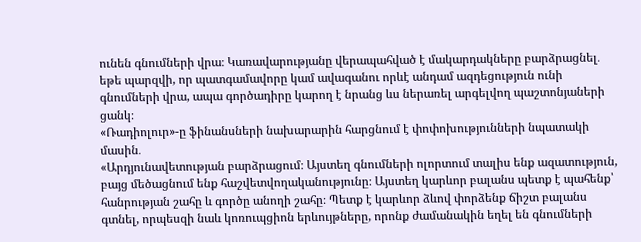ունեն գնումների վրա։ Կառավարությանը վերապահված է մակարդակները բարձրացնել․ եթե պարզվի, որ պատգամավորը կամ ավագանու որևէ անդամ ազդեցություն ունի գնումների վրա, ապա գործադիրը կարող է նրանց ևս ներառել արգելվող պաշտոնյաների ցանկ։
«Ռադիոլուր»-ը ֆինանսների նախարարին հարցնում է փոփոխությունների նպատակի մասին․
«Արդյունավետության բարձրացում։ Այստեղ գնումների ոլորտում տալիս ենք ազատություն, բայց մեծացնում ենք հաշվետվողականությունը։ Այստեղ կարևոր բալանս պետք է պահենք՝ հանրության շահը և գործը անողի շահը։ Պետք է կարևոր ձևով փորձենք ճիշտ բալանս գտնել, որպեսզի նաև կոռուպցիոն երևույթները, որոնք ժամանակին եղել են գնումների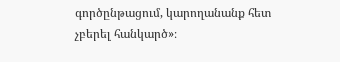գործընթացում, կարողանանք հետ չբերել հանկարծ»։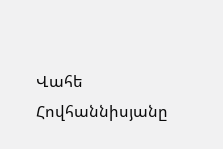Վահե Հովհաննիսյանը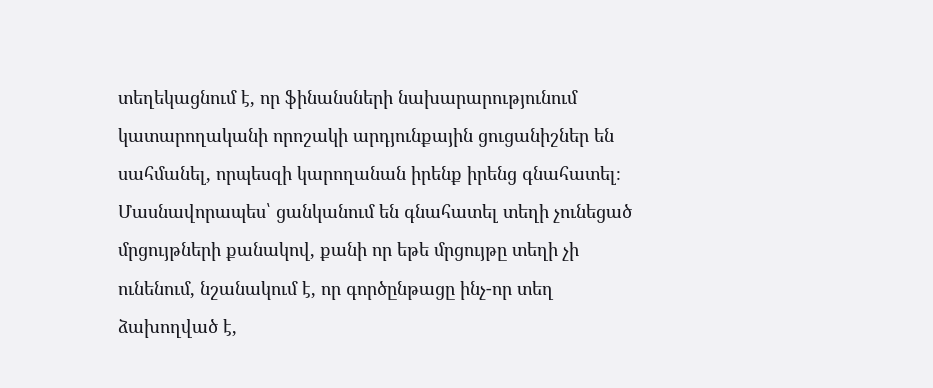տեղեկացնում է, որ ֆինանսների նախարարությունում կատարողականի որոշակի արդյունքային ցուցանիշներ են սահմանել, որպեսզի կարողանան իրենք իրենց գնահատել։ Մասնավորապես՝ ցանկանում են գնահատել տեղի չունեցած մրցույթների քանակով, քանի որ եթե մրցույթը տեղի չի ունենում, նշանակում է, որ գործընթացը ինչ-որ տեղ ձախողված է,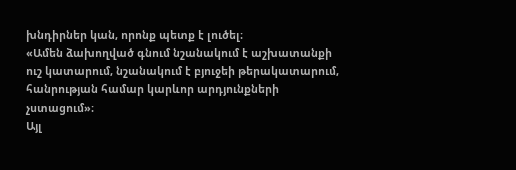խնդիրներ կան, որոնք պետք է լուծել։
«Ամեն ձախողված գնում նշանակում է աշխատանքի ուշ կատարում, նշանակում է բյուջեի թերակատարում, հանրության համար կարևոր արդյունքների չստացում»։
Այլ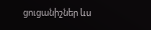ցուցանիշներ ևս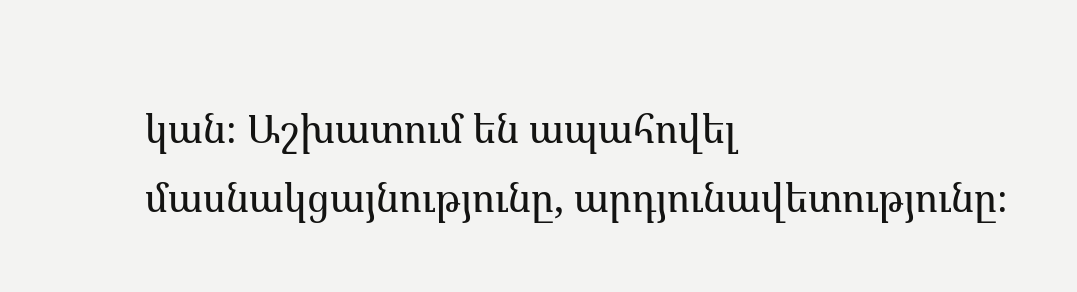կան։ Աշխատում են ապահովել մասնակցայնությունը, արդյունավետությունը։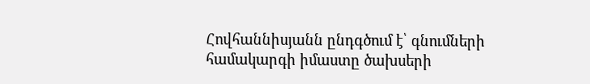Հովհաննիսյանն ընդգծում է՝ գնումների համակարգի իմաստը ծախսերի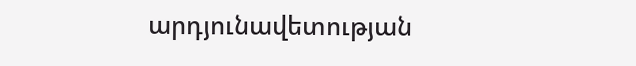արդյունավետության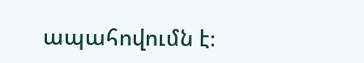ապահովումն է։